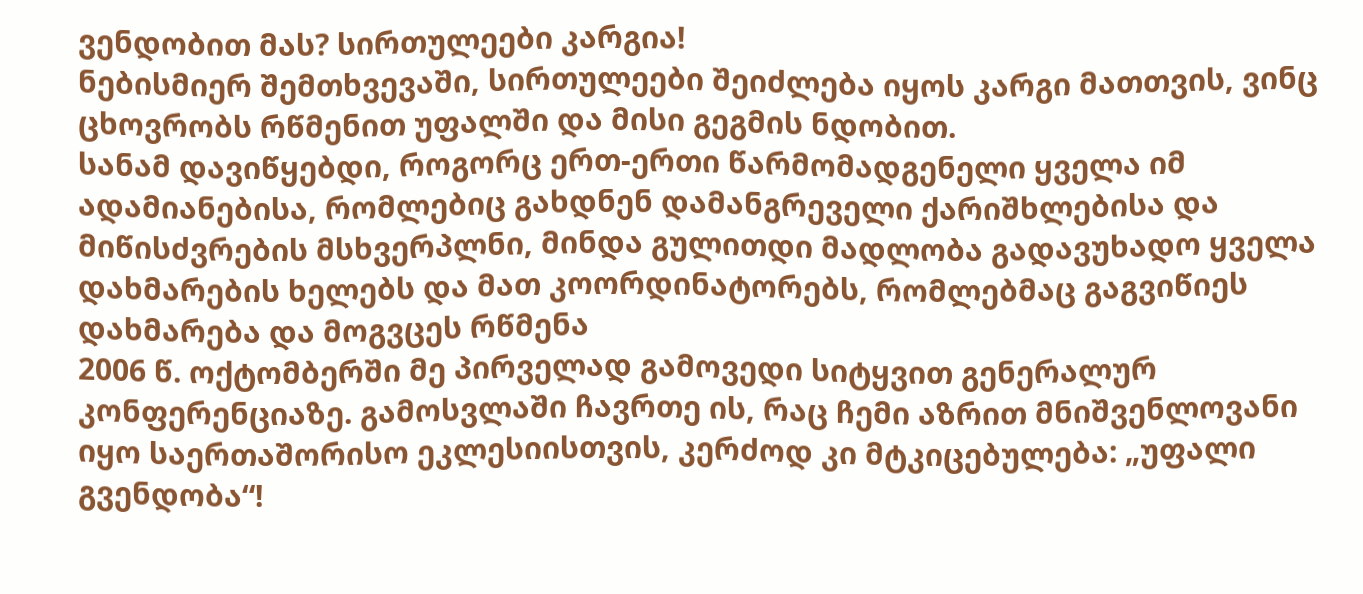ვენდობით მას? სირთულეები კარგია!
ნებისმიერ შემთხვევაში, სირთულეები შეიძლება იყოს კარგი მათთვის, ვინც ცხოვრობს რწმენით უფალში და მისი გეგმის ნდობით.
სანამ დავიწყებდი, როგორც ერთ-ერთი წარმომადგენელი ყველა იმ ადამიანებისა, რომლებიც გახდნენ დამანგრეველი ქარიშხლებისა და მიწისძვრების მსხვერპლნი, მინდა გულითდი მადლობა გადავუხადო ყველა დახმარების ხელებს და მათ კოორდინატორებს, რომლებმაც გაგვიწიეს დახმარება და მოგვცეს რწმენა
2006 წ. ოქტომბერში მე პირველად გამოვედი სიტყვით გენერალურ კონფერენციაზე. გამოსვლაში ჩავრთე ის, რაც ჩემი აზრით მნიშვენლოვანი იყო საერთაშორისო ეკლესიისთვის, კერძოდ კი მტკიცებულება: „უფალი გვენდობა“!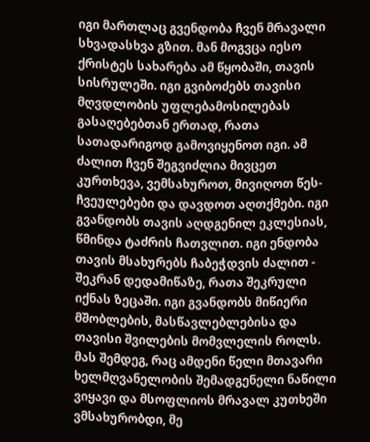იგი მართლაც გვენდობა ჩვენ მრავალი სხვადასხვა გზით. მან მოგვცა იესო ქრისტეს სახარება ამ წყობაში, თავის სისრულეში. იგი გვიბოძებს თავისი მღვდლობის უფლებამოსილებას გასაღებებთან ერთად, რათა სათადარიგოდ გამოვიყენოთ იგი. ამ ძალით ჩვენ შეგვიძლია მივცეთ კურთხევა, ვემსახუროთ, მივიღოთ წეს-ჩვეულებები და დავდოთ აღთქმები. იგი გვანდობს თავის აღდგენილ ეკლესიას, წმინდა ტაძრის ჩათვლით. იგი ენდობა თავის მსახურებს ჩაბეჭდვის ძალით - შეკრან დედამიწაზე, რათა შეკრული იქნას ზეცაში. იგი გვანდობს მიწიერი მშობლების, მასწავლებლებისა და თავისი შვილების მომვლელის როლს.
მას შემდეგ, რაც ამდენი წელი მთავარი ხელმღვანელობის შემადგენელი ნაწილი ვიყავი და მსოფლიოს მრავალ კუთხეში ვმსახურობდი, მე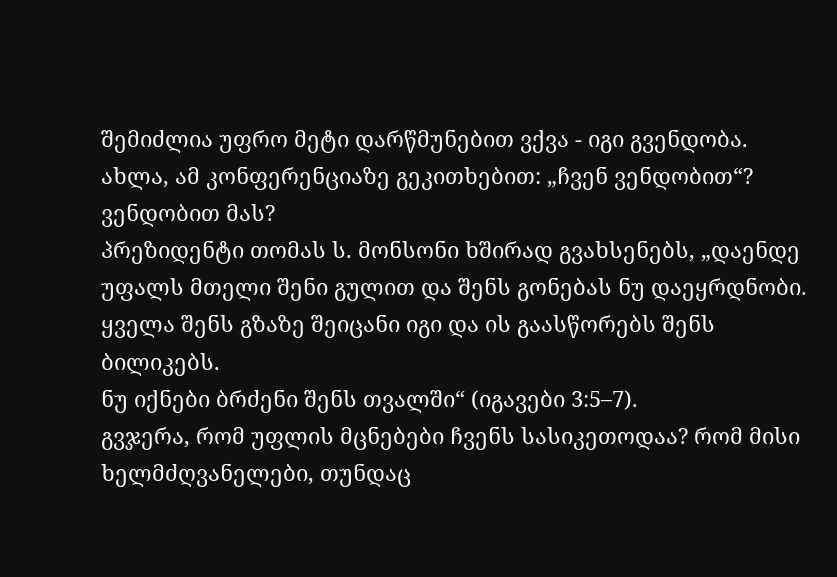შემიძლია უფრო მეტი დარწმუნებით ვქვა - იგი გვენდობა.
ახლა, ამ კონფერენციაზე გეკითხებით: „ჩვენ ვენდობით“?
ვენდობით მას?
პრეზიდენტი თომას ს. მონსონი ხშირად გვახსენებს, „დაენდე უფალს მთელი შენი გულით და შენს გონებას ნუ დაეყრდნობი.
ყველა შენს გზაზე შეიცანი იგი და ის გაასწორებს შენს ბილიკებს.
ნუ იქნები ბრძენი შენს თვალში“ (იგავები 3:5–7).
გვჯერა, რომ უფლის მცნებები ჩვენს სასიკეთოდაა? რომ მისი ხელმძღვანელები, თუნდაც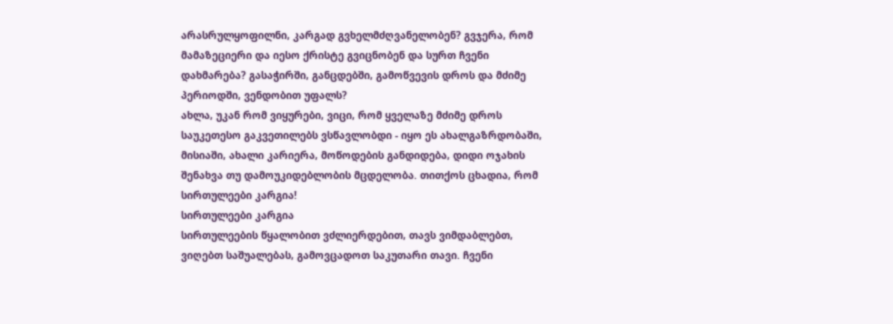არასრულყოფილნი, კარგად გვხელმძღვანელობენ? გვჯერა, რომ მამაზეციერი და იესო ქრისტე გვიცნობენ და სურთ ჩვენი დახმარება? გასაჭირში, განცდებში, გამოწვევის დროს და მძიმე პერიოდში, ვენდობით უფალს?
ახლა, უკან რომ ვიყურები, ვიცი, რომ ყველაზე მძიმე დროს საუკეთესო გაკვეთილებს ვსწავლობდი - იყო ეს ახალგაზრდობაში, მისიაში, ახალი კარიერა, მოწოდების განდიდება, დიდი ოჯახის შენახვა თუ დამოუკიდებლობის მცდელობა. თითქოს ცხადია, რომ სირთულეები კარგია!
სირთულეები კარგია
სირთულეების წყალობით ვძლიერდებით, თავს ვიმდაბლებთ, ვიღებთ საშუალებას, გამოვცადოთ საკუთარი თავი. ჩვენი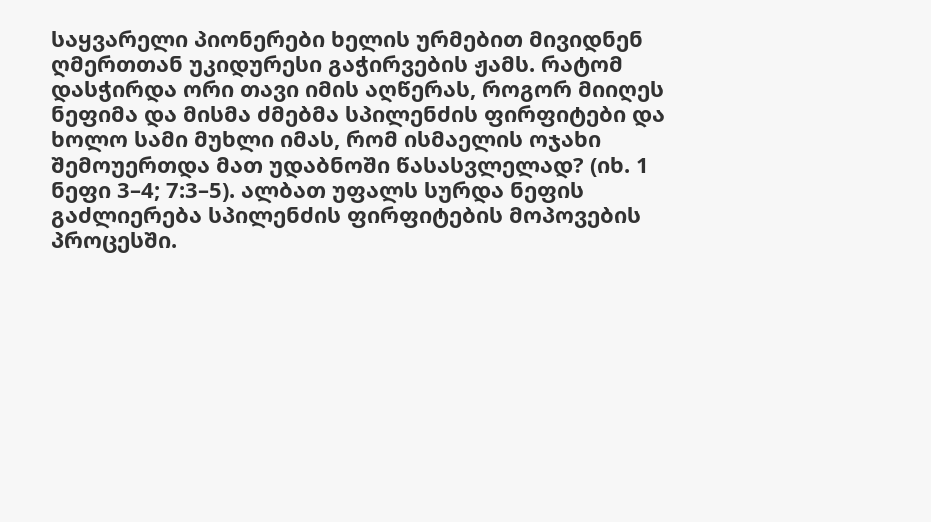საყვარელი პიონერები ხელის ურმებით მივიდნენ ღმერთთან უკიდურესი გაჭირვების ჟამს. რატომ დასჭირდა ორი თავი იმის აღწერას, როგორ მიიღეს ნეფიმა და მისმა ძმებმა სპილენძის ფირფიტები და ხოლო სამი მუხლი იმას, რომ ისმაელის ოჯახი შემოუერთდა მათ უდაბნოში წასასვლელად? (იხ. 1 ნეფი 3–4; 7:3–5). ალბათ უფალს სურდა ნეფის გაძლიერება სპილენძის ფირფიტების მოპოვების პროცესში.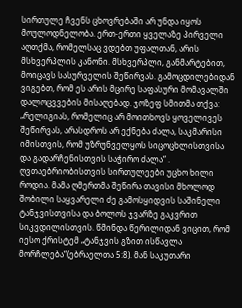სირთულე ჩვენს ცხოვრებაში არ უნდა იყოს მოულოდნელობა. ერთ-ერთი ყველაზე პირველი აღთქმა, რომელსაც ვდებთ უფალთან, არის მსხვერპლის კანონი. მსხვერპლი, განმარტებით, მოიცავს სასურველის შეწირვას. გამოცდილებიდან ვიგებთ, რომ ეს არის მცირე საფასური მომავალში დალოცვვების მისაღებად. ჯოზეფ სმითმა თქვა: „რელიგიას, რომელიც არ მოითხოვს ყოველივეს შეწირვას, არასდროს არ ექნება ძალა, საკმარისი იმისთვის, რომ უზრუნველყოს სიცოცხლისთვისა და გადარჩენისთვის საჭირო ძალა“ .
ღვთაებრიობისთვის სირთულეები უცხო ხილი როდია. მამა ღმერთმა შეწირა თავისი მხოლოდ შობილი საყვარელი ძე გამოსყიდვის საშინელი ტანჯვისთვისა და ბოლოს ჯვარზე გაკვრით სიკვდილისთვის. წმინდა წერილიდან ვიცით, რომ იესო ქრისტემ „ტანჯვის გზით ისწავლა მორჩლება“(ებრაელთა 5:8). მან საკუთარი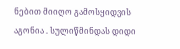ნებით მიიღო გამოსყიდვის აგონია . სულიწმინდას დიდი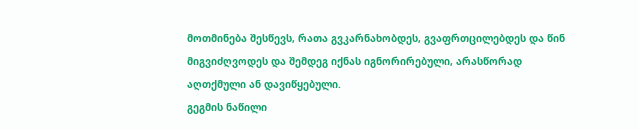მოთმინება შესწევს, რათა გვკარნახობდეს, გვაფრთცილებდეს და წინ მიგვიძღვოდეს და შემდეგ იქნას იგნორირებული, არასწორად აღთქმული ან დავიწყებული.
გეგმის ნაწილი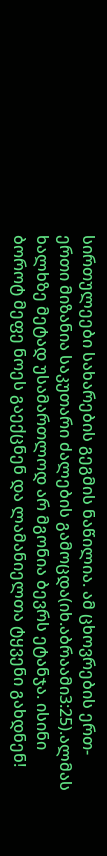სირთულეები სახარების გეგმის ნაწილია. ამ ცხოვრების ერთ-ერთი მიზანია საკუთარი ძალების გამოცდა(იხ.აბრაამი3:25).ალმას ხალხზე მეტად უსამართლოდ არ მგონია ბევრს ეტანჯა. ისინი ბოროტ მეფე ნოეს გაექცნენ და ლამანიელთა ტყვენი გახდნენ!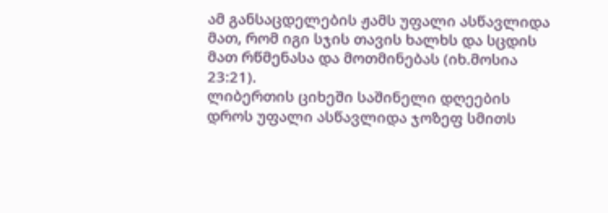ამ განსაცდელების ჟამს უფალი ასწავლიდა მათ, რომ იგი სჯის თავის ხალხს და სცდის მათ რწმენასა და მოთმინებას (იხ.მოსია 23:21).
ლიბერთის ციხეში საშინელი დღეების დროს უფალი ასწავლიდა ჯოზეფ სმითს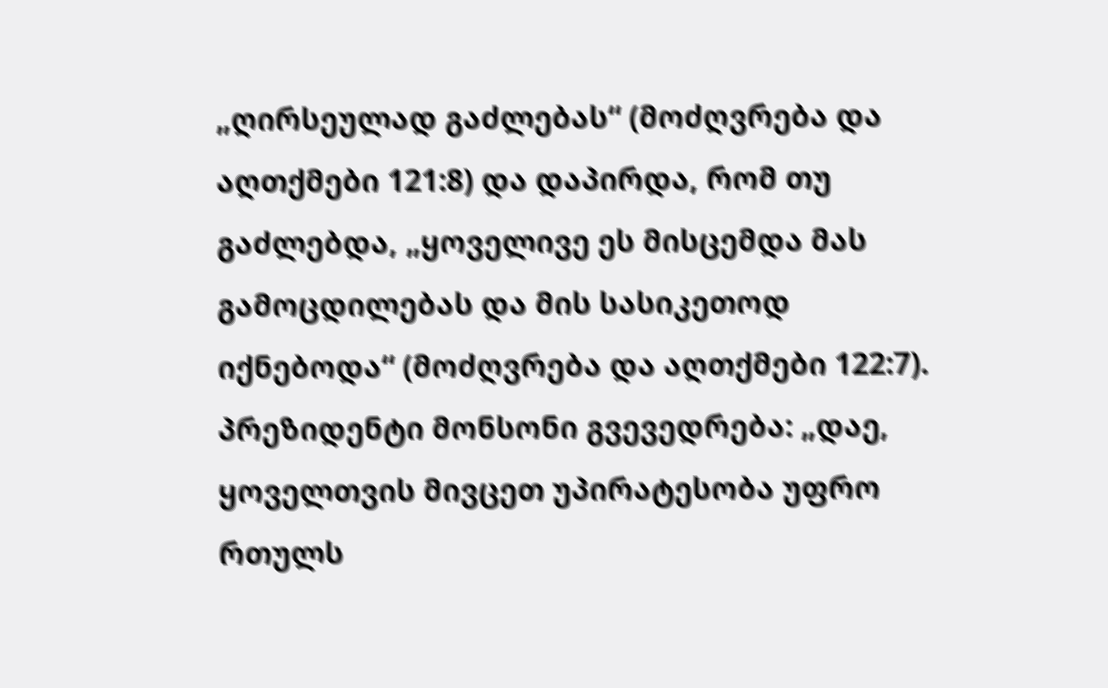„ღირსეულად გაძლებას“ (მოძღვრება და აღთქმები 121:8) და დაპირდა, რომ თუ გაძლებდა, „ყოველივე ეს მისცემდა მას გამოცდილებას და მის სასიკეთოდ იქნებოდა“ (მოძღვრება და აღთქმები 122:7).
პრეზიდენტი მონსონი გვევედრება: „დაე, ყოველთვის მივცეთ უპირატესობა უფრო რთულს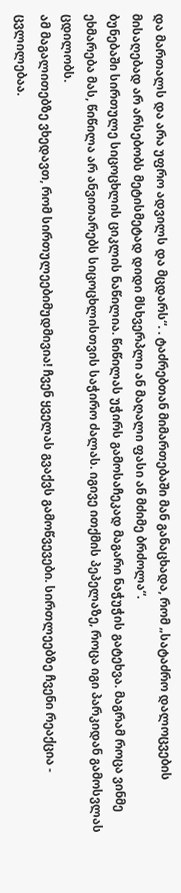და მართალს და არა უფრო ადვილს და მცდარს“. . ტაძრებთან მიმართებაში მან განაცხადა, რომ „სატაძრო დალოცვების მისაღებად არ არსებობს მეტისმეტად დიდი მსხვერპლი ან მაღალი ფასი ან მძიმე ბრძოლა“.
ბუნებაში სირთულე სიცოცხლის ციკლის ნაწილია. წიწილას უჭირს გამოსაჩეკად მაგარი ნაჭუჭის გატეხვა. მაგრამ როცა ვინმე ეხმარება მას, წიწილა არ ანვითარებს სიცოცხლისთვის საჭირო ძალას. იგივე ითქმის პეპელაზე, როცა იგი პარკიდან გამოსვლას ცდილობს.
ამ მაგალითებზე ვხედავთ, რომ სირთულეებიმუდმივია! ჩვენ ყველას გვაქვს გამოწვევები. სირთლეებზე ჩვენი რეაქცია - ცვლილებაა.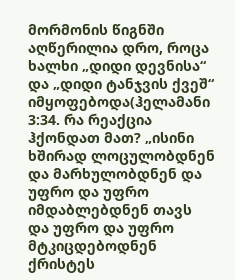მორმონის წიგნში აღწერილია დრო, როცა ხალხი „დიდი დევნისა“ და „დიდი ტანჯვის ქვეშ“ იმყოფებოდა(ჰელამანი 3:34. რა რეაქცია ჰქონდათ მათ? „ისინი ხშირად ლოცულობდნენ და მარხულობდნენ და უფრო და უფრო იმდაბლებდნენ თავს და უფრო და უფრო მტკიცდებოდნენ ქრისტეს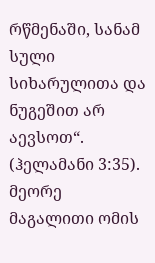რწმენაში, სანამ სული სიხარულითა და ნუგეშით არ აევსოთ“. (ჰელამანი 3:35). მეორე მაგალითი ომის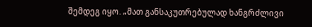შემდეგ იყო. „მათ განსაკუთრებულად ხანგრძლივი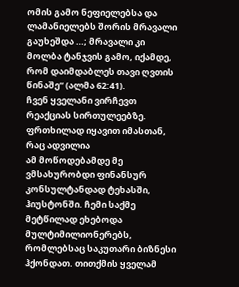ომის გამო ნეფიელებსა და ლამანიელებს შორის მრავალი გაუხეშდა …; მრავალი კი მოლბა ტანჯვის გამო, იქამდე, რომ დაიმდაბლეს თავი ღვთის წინაშე“ (ალმა 62:41).
ჩვენ ყველანი ვირჩევთ რეაქციას სირთულეებზე.
ფრთხილად იყავით იმასთან, რაც ადვილია
ამ მოწოდებამდე მე ვმსახურობდი ფინანსურ კონსულტანდად ტეხასში, ჰიუსტონში. ჩემი საქმე მეტწილად ეხებოდა მულტიმილიონერებს, რომლებსაც საკუთარი ბიზნესი ჰქონდათ. თითქმის ყველამ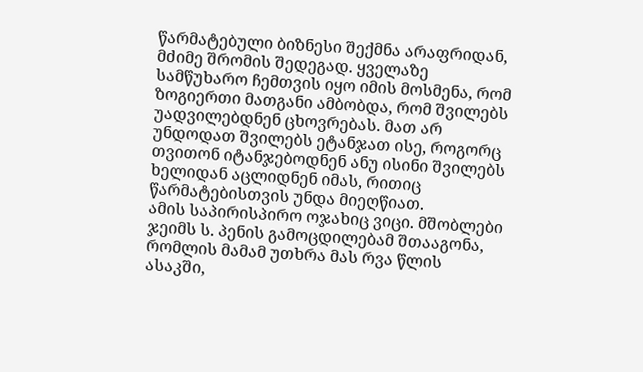წარმატებული ბიზნესი შექმნა არაფრიდან, მძიმე შრომის შედეგად. ყველაზე სამწუხარო ჩემთვის იყო იმის მოსმენა, რომ ზოგიერთი მათგანი ამბობდა, რომ შვილებს უადვილებდნენ ცხოვრებას. მათ არ უნდოდათ შვილებს ეტანჯათ ისე, როგორც თვითონ იტანჯებოდნენ ანუ ისინი შვილებს ხელიდან აცლიდნენ იმას, რითიც წარმატებისთვის უნდა მიეღწიათ.
ამის საპირისპირო ოჯახიც ვიცი. მშობლები ჯეიმს ს. პენის გამოცდილებამ შთააგონა, რომლის მამამ უთხრა მას რვა წლის ასაკში,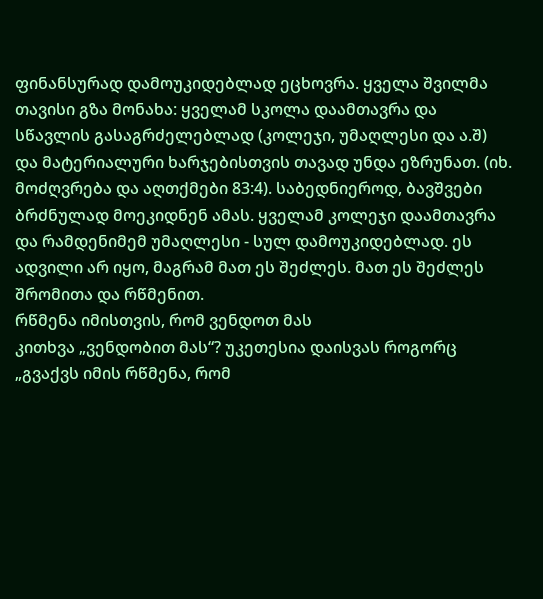ფინანსურად დამოუკიდებლად ეცხოვრა. ყველა შვილმა თავისი გზა მონახა: ყველამ სკოლა დაამთავრა და სწავლის გასაგრძელებლად (კოლეჯი, უმაღლესი და ა.შ) და მატერიალური ხარჯებისთვის თავად უნდა ეზრუნათ. (იხ. მოძღვრება და აღთქმები 83:4). საბედნიეროდ, ბავშვები ბრძნულად მოეკიდნენ ამას. ყველამ კოლეჯი დაამთავრა და რამდენიმემ უმაღლესი - სულ დამოუკიდებლად. ეს ადვილი არ იყო, მაგრამ მათ ეს შეძლეს. მათ ეს შეძლეს შრომითა და რწმენით.
რწმენა იმისთვის, რომ ვენდოთ მას
კითხვა „ვენდობით მას“? უკეთესია დაისვას როგორც „გვაქვს იმის რწმენა, რომ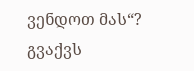ვენდოთ მას“?
გვაქვს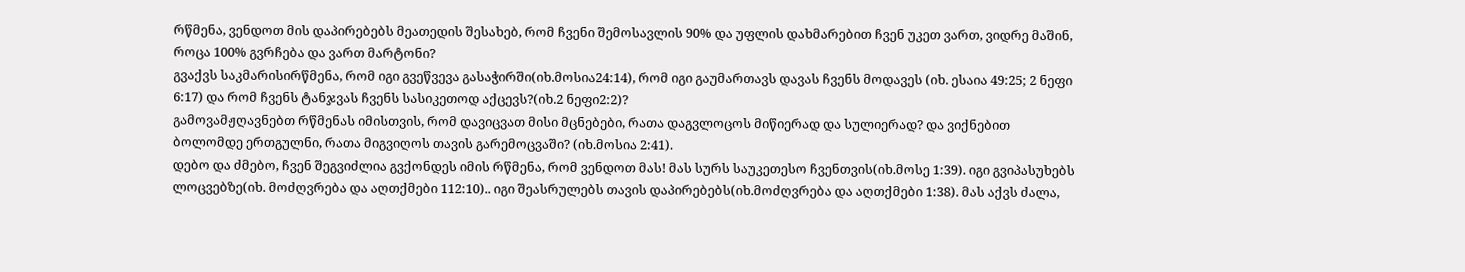რწმენა, ვენდოთ მის დაპირებებს მეათედის შესახებ, რომ ჩვენი შემოსავლის 90% და უფლის დახმარებით ჩვენ უკეთ ვართ, ვიდრე მაშინ, როცა 100% გვრჩება და ვართ მარტონი?
გვაქვს საკმარისირწმენა, რომ იგი გვეწვევა გასაჭირში(იხ.მოსია24:14), რომ იგი გაუმართავს დავას ჩვენს მოდავეს (იხ. ესაია 49:25; 2 ნეფი 6:17) და რომ ჩვენს ტანჯვას ჩვენს სასიკეთოდ აქცევს?(იხ.2 ნეფი2:2)?
გამოვამჟღავნებთ რწმენას იმისთვის, რომ დავიცვათ მისი მცნებები, რათა დაგვლოცოს მიწიერად და სულიერად? და ვიქნებით ბოლომდე ერთგულნი, რათა მიგვიღოს თავის გარემოცვაში? (იხ.მოსია 2:41).
დებო და ძმებო, ჩვენ შეგვიძლია გვქონდეს იმის რწმენა, რომ ვენდოთ მას! მას სურს საუკეთესო ჩვენთვის(იხ.მოსე 1:39). იგი გვიპასუხებს ლოცვებზე(იხ. მოძღვრება და აღთქმები 112:10).. იგი შეასრულებს თავის დაპირებებს(იხ.მოძღვრება და აღთქმები 1:38). მას აქვს ძალა,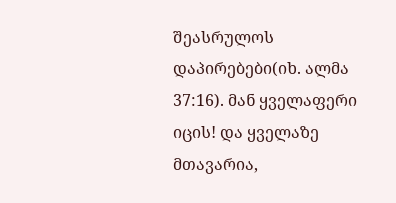შეასრულოს დაპირებები(იხ. ალმა 37:16). მან ყველაფერი იცის! და ყველაზე მთავარია,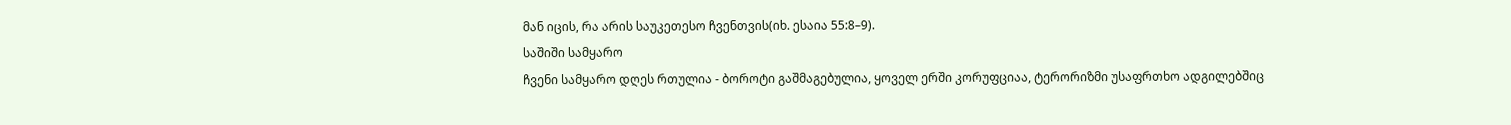მან იცის, რა არის საუკეთესო ჩვენთვის(იხ. ესაია 55:8–9).
საშიში სამყარო
ჩვენი სამყარო დღეს რთულია - ბოროტი გაშმაგებულია, ყოველ ერში კორუფციაა, ტერორიზმი უსაფრთხო ადგილებშიც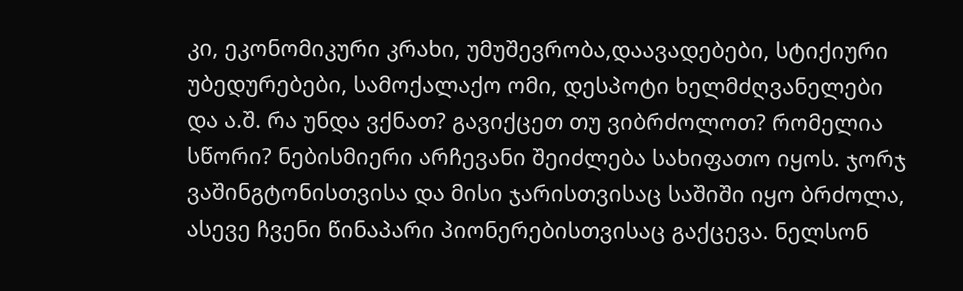კი, ეკონომიკური კრახი, უმუშევრობა,დაავადებები, სტიქიური უბედურებები, სამოქალაქო ომი, დესპოტი ხელმძღვანელები და ა.შ. რა უნდა ვქნათ? გავიქცეთ თუ ვიბრძოლოთ? რომელია სწორი? ნებისმიერი არჩევანი შეიძლება სახიფათო იყოს. ჯორჯ ვაშინგტონისთვისა და მისი ჯარისთვისაც საშიში იყო ბრძოლა, ასევე ჩვენი წინაპარი პიონერებისთვისაც გაქცევა. ნელსონ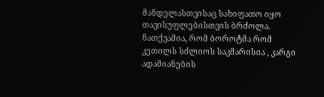მანდელასთვისაც სახიფათო იყო თავისუფლებისთვის ბრძოლა. ნათქვამია, რომ ბოროტმა რომ კეთილს სძლიოს საკმარისია , კარგი ადამიანების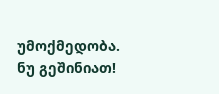უმოქმედობა.
ნუ გეშინიათ!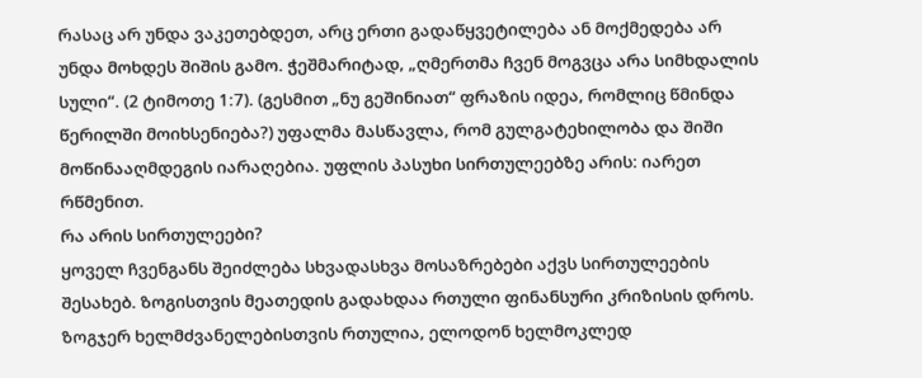რასაც არ უნდა ვაკეთებდეთ, არც ერთი გადაწყვეტილება ან მოქმედება არ უნდა მოხდეს შიშის გამო. ჭეშმარიტად, „ღმერთმა ჩვენ მოგვცა არა სიმხდალის სული“. (2 ტიმოთე 1:7). (გესმით „ნუ გეშინიათ“ ფრაზის იდეა, რომლიც წმინდა წერილში მოიხსენიება?) უფალმა მასწავლა, რომ გულგატეხილობა და შიში მოწინააღმდეგის იარაღებია. უფლის პასუხი სირთულეებზე არის: იარეთ რწმენით.
რა არის სირთულეები?
ყოველ ჩვენგანს შეიძლება სხვადასხვა მოსაზრებები აქვს სირთულეების შესახებ. ზოგისთვის მეათედის გადახდაა რთული ფინანსური კრიზისის დროს. ზოგჯერ ხელმძვანელებისთვის რთულია, ელოდონ ხელმოკლედ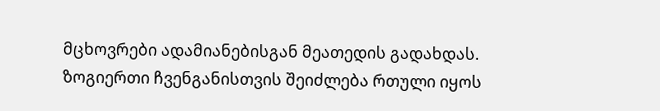მცხოვრები ადამიანებისგან მეათედის გადახდას. ზოგიერთი ჩვენგანისთვის შეიძლება რთული იყოს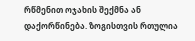რწმენით ოჯახის შექმნა ან დაქორწინება. ზოგისთვის რთულია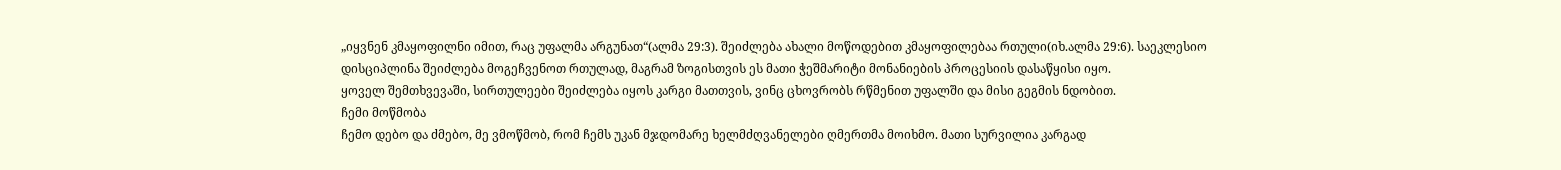„იყვნენ კმაყოფილნი იმით, რაც უფალმა არგუნათ“(ალმა 29:3). შეიძლება ახალი მოწოდებით კმაყოფილებაა რთული(იხ.ალმა 29:6). საეკლესიო დისციპლინა შეიძლება მოგეჩვენოთ რთულად, მაგრამ ზოგისთვის ეს მათი ჭეშმარიტი მონანიების პროცესიის დასაწყისი იყო.
ყოველ შემთხვევაში, სირთულეები შეიძლება იყოს კარგი მათთვის, ვინც ცხოვრობს რწმენით უფალში და მისი გეგმის ნდობით.
ჩემი მოწმობა
ჩემო დებო და ძმებო, მე ვმოწმობ, რომ ჩემს უკან მჯდომარე ხელმძღვანელები ღმერთმა მოიხმო. მათი სურვილია კარგად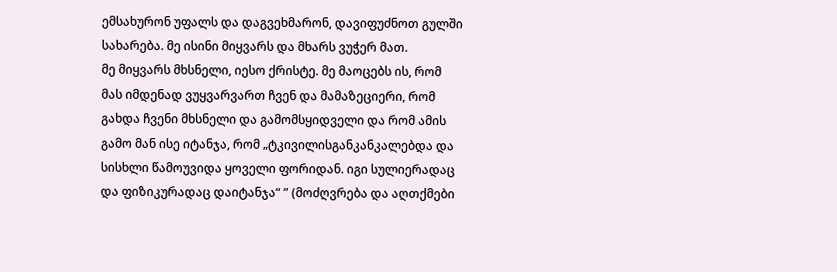ემსახურონ უფალს და დაგვეხმარონ, დავიფუძნოთ გულში სახარება. მე ისინი მიყვარს და მხარს ვუჭერ მათ.
მე მიყვარს მხსნელი, იესო ქრისტე. მე მაოცებს ის, რომ მას იმდენად ვუყვარვართ ჩვენ და მამაზეციერი, რომ გახდა ჩვენი მხსნელი და გამომსყიდველი და რომ ამის გამო მან ისე იტანჯა, რომ „ტკივილისგანკანკალებდა და სისხლი წამოუვიდა ყოველი ფორიდან. იგი სულიერადაც და ფიზიკურადაც დაიტანჯა“ ” (მოძღვრება და აღთქმები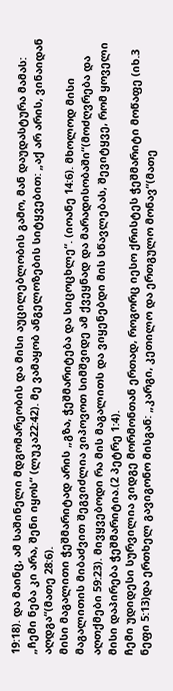19:18). და მაინც, ამ საშინელი მდგომარეობის და მისი აუცილებლობის გამო, მან დაუდასტურა მამას: „ჩემი ნება კი არა, შენი იყოს“ (ლუკა22:42). მე ვამაყობ ანგელოზების სიტყვებით: „აქ არ არის, ვინაიდან აღდგა“(მათე 28:6).
მისი მაგალითი ჭეშმარიტად არის „გზა, ჭეშმარიტება და სიცოცხლე“. (იოანე 14:6). მხოლოდ მისი მაგალითის მიბაძვით შეგვიძლია ვიპოვოთ სიმშვიდე ამ ქვეყნად და მარადისობაში“(მოძღვრება და აღთქმები 59:23). მივყვებოდი რა მის მაგალითს და ვიყენებდი მის სწავლებას, შევიტყვე, რომ ყოველი მისი დაპირება ჭეშმარიტია.(2 პეტრე 1:4).
ჩემი უდიდესი სურვილია ვიდგე მორმონთან ერთად, როგორც იესო ქრისტეს ჭეშმარიტი მოწაფე (იხ.3 ნეფი 5:13)და ერთხელ გავიგონო მისგან: „კარგი, კეთილო და ერთგულო მონავ“(მათე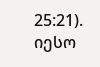25:21). იესო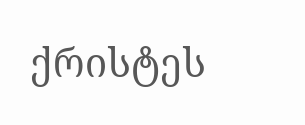ქრისტეს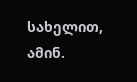სახელით, ამინ.